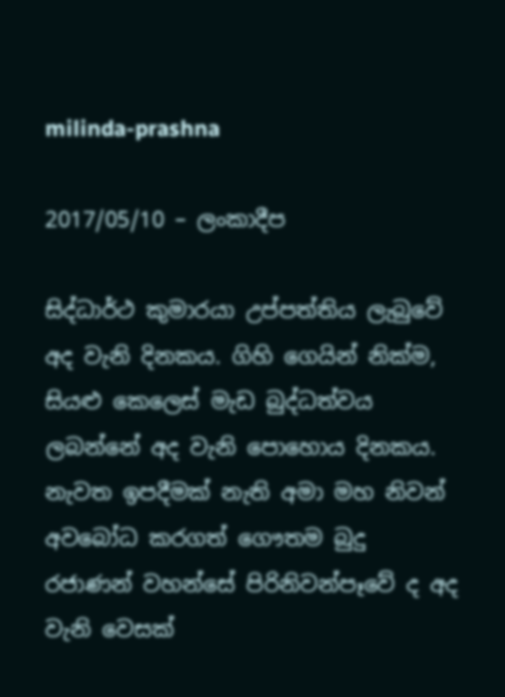milinda-prashna

2017/05/10 – ලංකාදීප

සිද්ධාර්ථ කුමාරයා උප්පත්තිය ලැබුවේ අද වැනි දිනකය. ගිහි ගෙයින් නික්ම, සියළු කෙලෙස් මැඩ බුද්ධත්වය ලබන්නේ අද වැනි පොහොය දිනකය. නැවත ඉපදීමක් නැති අමා මහ නිවන් අවබෝධ කරගත් ගෞතම බුදු රජාණන් වහන්සේ පිරිනිවන්පෑවේ ද අද වැනි වෙසක්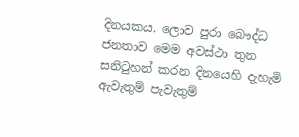දිනයකය. ලොව පුරා බෞද්ධ ජනතාව මෙම අවස්ථා තුන සනිටුහන් කරන දිනයෙහි දැහැමි ඇවැතුම් පැවැතුම්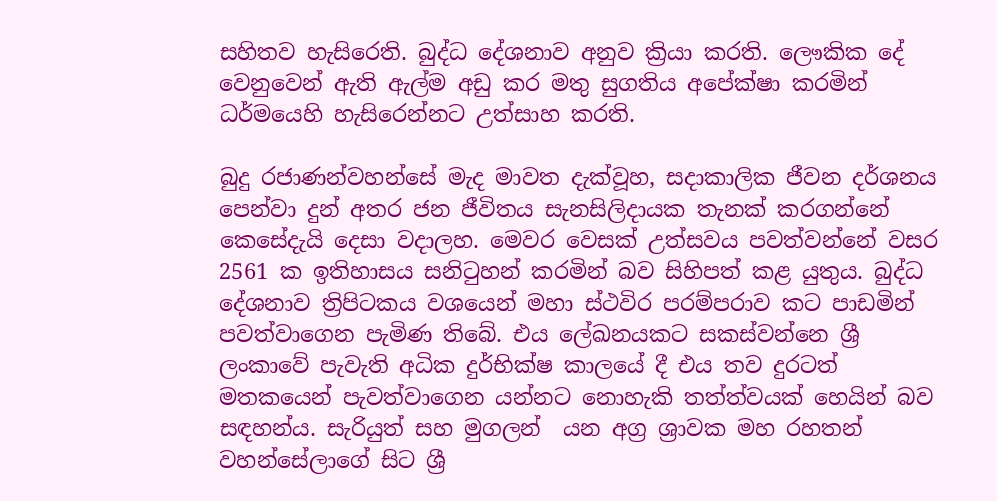සහිතව හැසිරෙති. බුද්ධ දේශනාව අනුව ක්‍රියා කරති. ලෞකික දේ වෙනුවෙන් ඇති ඇල්ම අඩු කර මතු සුගතිය අපේක්ෂා කරමින් ධර්මයෙහි හැසිරෙන්නට උත්සාහ කරති.

බුදු රජාණන්වහන්සේ මැද මාවත දැක්වූහ, සදාකාලික ජීවන දර්ශනය පෙන්වා දුන් අතර ජන ජීවිතය සැනසිලිදායක තැනක් කරගන්නේ කෙසේදැයි දෙසා වදාලහ. මෙවර වෙසක් උත්සවය පවත්වන්නේ වසර 2561 ක ඉතිහාසය සනිටුහන් කරමින් බව සිහිපත් කළ යුතුය. බුද්ධ දේශනාව ත්‍රිපිටකය වශයෙන් මහා ස්ථවිර පරම්පරාව කට පාඩමින් පවත්වාගෙන පැමිණ තිබේ. එය ලේඛනයකට සකස්වන්නෙ ශ්‍රී ලංකාවේ පැවැති අධික දුර්භික්ෂ කාලයේ දී එය තව දුරටත් මතකයෙන් පැවත්වාගෙන යන්නට නොහැකි තත්ත්වයක් හෙයින් බව සඳහන්ය. සැරියුත් සහ මුගලන්  යන අග්‍ර ශ්‍රාවක මහ රහතන් වහන්සේලාගේ සිට ශ්‍රී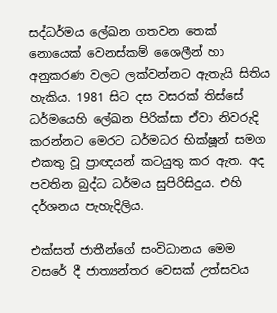සද්ධර්මය ලේඛන ගතවන තෙක් නොයෙක් වෙනස්කම් ශෛලීන් හා අනුකරණ වලට ලක්වන්නට ඇතැයි සිතිය හැකිය. 1981 සිට දස වසරක් තිස්සේ ධර්මයෙහි ලේඛන පිරික්සා ඒවා නිවරුදි කරන්නට මෙරට ධර්මධර භික්ෂූන් සමග එකතු වූ ප්‍රාඥයන් කටයුතු කර ඇත. අද පවතින බුද්ධ ධර්මය සුපිරිසිදුය. එහි දර්ශනය පැහැදිලිය.

එක්සත් ජාතීන්ගේ සංවිධානය මෙම වසරේ දී ජාත්‍යන්තර වෙසක් උත්සවය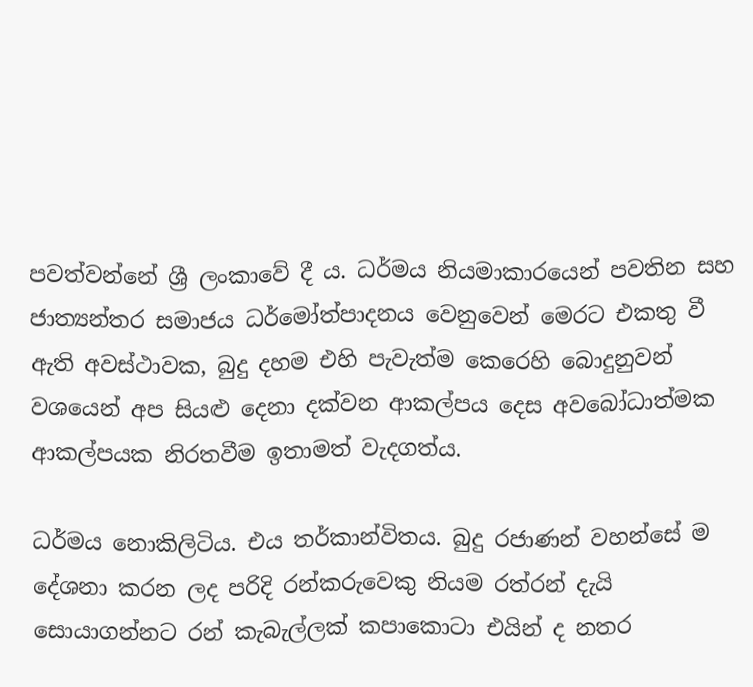පවත්වන්නේ ශ්‍රී ලංකාවේ දී ය. ධර්මය නියමාකාරයෙන් පවතින සහ ජාත්‍යන්තර සමාජය ධර්මෝත්පාදනය වෙනුවෙන් මෙරට එකතු වී ඇති අවස්ථාවක, බුදු දහම එහි පැවැත්ම කෙරෙහි බොදුනුවන් වශයෙන් අප සියළු දෙනා දක්වන ආකල්පය දෙස අවබෝධාත්මක ආකල්පයක නිරතවීම ඉතාමත් වැදගත්ය.

ධර්මය නොකිලිටිය. එය තර්කාන්විතය. බුදු රජාණන් වහන්සේ ම දේශනා කරන ලද පරිදි රන්කරුවෙකු නියම රත්රන් දැයි සොයාගන්නට රන් කැබැල්ලක් කපාකොටා එයින් ද නතර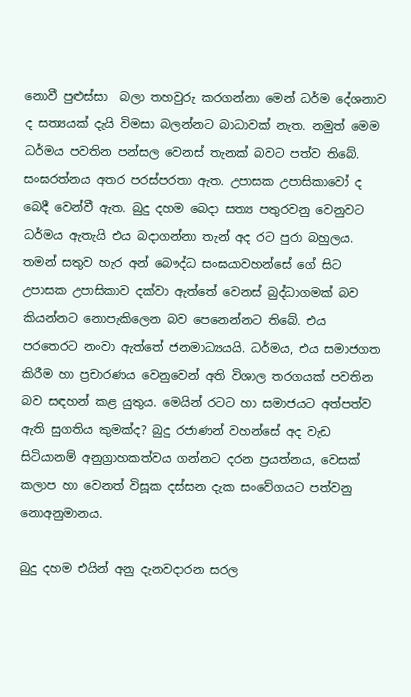නොවී පුළුස්සා  බලා තහවුරු කරගන්නා මෙන් ධර්ම දේශනාව ද සත්‍යයක් දැයි විමසා බලන්නට බාධාවක් නැත. නමුත් මෙම ධර්මය පවතින පන්සල වෙනස් තැනක් බවට පත්ව තිබේ. සංඝරත්නය අතර පරස්පරතා ඇත. උපාසක උපාසිකාවෝ ද බෙදී වෙන්වී ඇත. බුදු දහම බෙදා සත්‍ය පතුරවනු වෙනුවට ධර්මය ඇතැයි එය බදාගන්නා තැන් අද රට පුරා බහුලය. තමන් සතුව හැර අන් බෞද්ධ සංඝයාවහන්සේ ගේ සිට උපාසක උපාසිකාව දක්වා ඇත්තේ වෙනස් බුද්ධාගමක් බව කියන්නට නොපැකිලෙන බව පෙනෙන්නට තිබේ. එය පරතෙරට නංවා ඇත්තේ ජනමාධ්‍යයයි. ධර්මය, එය සමාජගත කිරීම හා ප්‍රචාරණය වෙනුවෙන් අති විශාල තරගයක් පවතින බව සඳහන් කළ යුතුය. මෙයින් රටට හා සමාජයට අත්පත්ව ඇති සුගතිය කුමක්ද? බුදු රජාණන් වහන්සේ අද වැඩ සිටියානම් අනුග්‍රාහකත්වය ගන්නට දරන ප්‍රයත්නය, වෙසක් කලාප හා වෙනත් විසූක දස්සන දැක සංවේගයට පත්වනු නොඅනුමානය.

බුදු දහම එයින් අනු දැනවදාරන සරල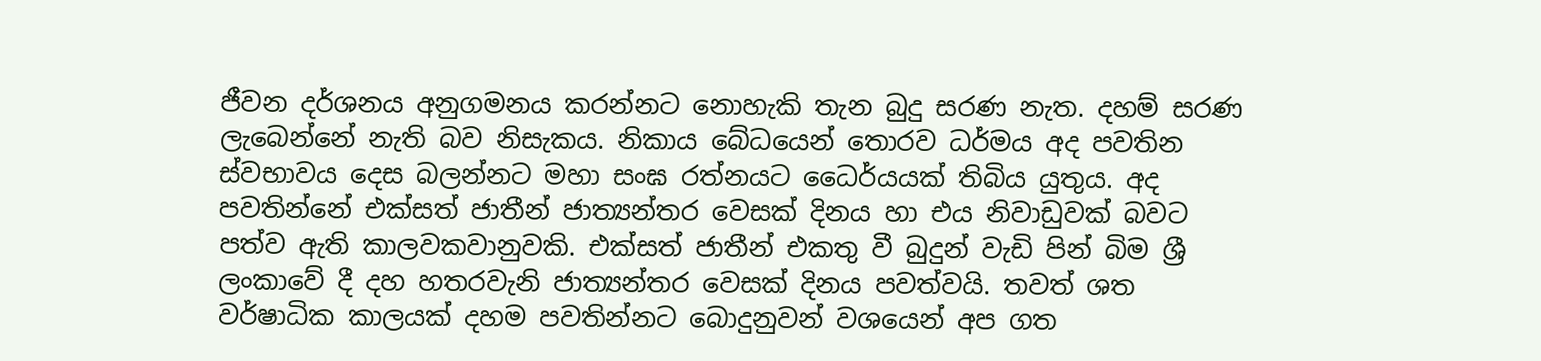ජීවන දර්ශනය අනුගමනය කරන්නට නොහැකි තැන බුදු සරණ නැත. දහම් සරණ ලැබෙන්නේ නැති බව නිසැකය. නිකාය බේධයෙන් තොරව ධර්මය අද පවතින ස්වභාවය දෙස බලන්නට මහා සංඝ රත්නයට ධෛර්යයක් තිබිය යුතුය. අද පවතින්නේ එක්සත් ජාතීන් ජාත්‍යන්තර වෙසක් දිනය හා එය නිවාඩුවක් බවට පත්ව ඇති කාලවකවානුවකි. එක්සත් ජාතීන් එකතු වී බුදුන් වැඩි පින් බිම ශ්‍රී ලංකාවේ දී දහ හතරවැනි ජාත්‍යන්තර වෙසක් දිනය පවත්වයි. තවත් ශත වර්ෂාධික කාලයක් දහම පවතින්නට බොදුනුවන් වශයෙන් අප ගත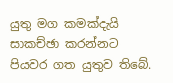යුතු මග කමක්දැයි සාකච්ඡා කරන්නට පියවර ගත යුතුව තිබේ.